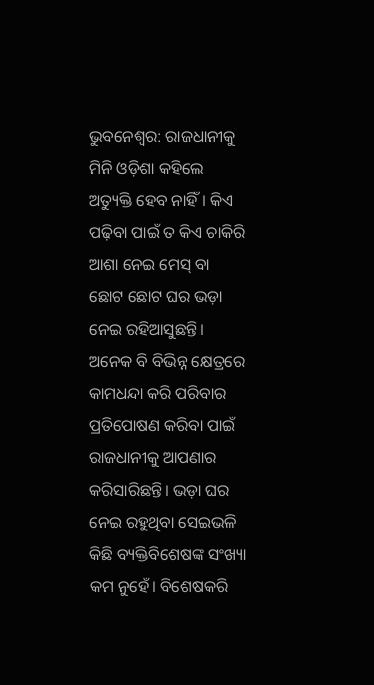ଭୁବନେଶ୍ବର: ରାଜଧାନୀକୁ ମିନି ଓଡ଼ିଶା କହିଲେ ଅତ୍ୟୁକ୍ତି ହେବ ନାହିଁ। କିଏ ପଢ଼ିବା ପାଇଁ ତ କିଏ ଚାକିରି ଆଶା ନେଇ ମେସ୍ ବା ଛୋଟ ଛୋଟ ଘର ଭଡ଼ା ନେଇ ରହିଆସୁଛନ୍ତି। ଅନେକ ବି ବିଭିନ୍ନ କ୍ଷେତ୍ରରେ କାମଧନ୍ଦା କରି ପରିବାର ପ୍ରତିପୋଷଣ କରିବା ପାଇଁ ରାଜଧାନୀକୁ ଆପଣାର କରିସାରିଛନ୍ତି। ଭଡ଼ା ଘର ନେଇ ରହୁଥିବା ସେଇଭଳି କିଛି ବ୍ୟକ୍ତିବିଶେଷଙ୍କ ସଂଖ୍ୟା କମ ନୁହେଁ। ବିଶେଷକରି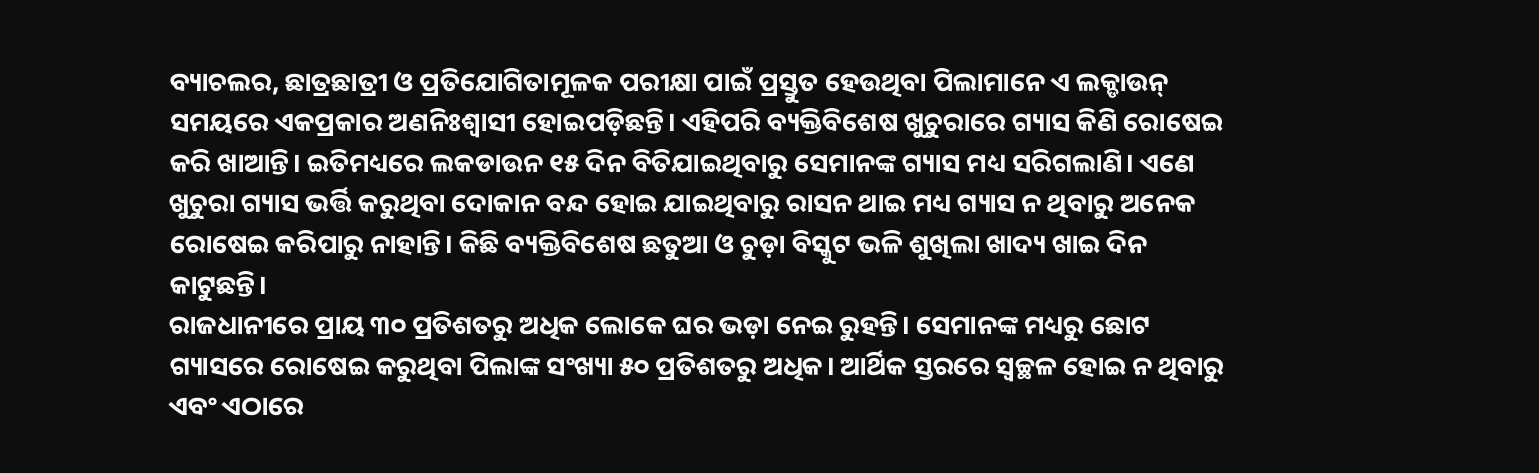ବ୍ୟାଚଲର, ଛାତ୍ରଛାତ୍ରୀ ଓ ପ୍ରତିଯୋଗିତାମୂଳକ ପରୀକ୍ଷା ପାଇଁ ପ୍ରସ୍ତୁତ ହେଉଥିବା ପିଲାମାନେ ଏ ଲକ୍ଡାଉନ୍ ସମୟରେ ଏକପ୍ରକାର ଅଣନିଃଶ୍ବାସୀ ହୋଇପଡ଼ିଛନ୍ତି। ଏହିପରି ବ୍ୟକ୍ତିବିଶେଷ ଖୁଚୁରାରେ ଗ୍ୟାସ କିଣି ରୋଷେଇ କରି ଖାଆନ୍ତି। ଇତିମଧ୍ୟରେ ଲକଡାଉନ ୧୫ ଦିନ ବିତିଯାଇଥିବାରୁ ସେମାନଙ୍କ ଗ୍ୟାସ ମଧ୍ୟ ସରିଗଲାଣି। ଏଣେ ଖୁଚୁରା ଗ୍ୟାସ ଭର୍ତ୍ତି କରୁଥିବା ଦୋକାନ ବନ୍ଦ ହୋଇ ଯାଇଥିବାରୁ ରାସନ ଥାଇ ମଧ୍ୟ ଗ୍ୟାସ ନ ଥିବାରୁ ଅନେକ ରୋଷେଇ କରିପାରୁ ନାହାନ୍ତି। କିଛି ବ୍ୟକ୍ତିବିଶେଷ ଛତୁଆ ଓ ଚୁଡ଼ା ବିସ୍କୁଟ ଭଳି ଶୁଖିଲା ଖାଦ୍ୟ ଖାଇ ଦିନ କାଟୁଛନ୍ତି।
ରାଜଧାନୀରେ ପ୍ରାୟ ୩୦ ପ୍ରତିଶତରୁ ଅଧିକ ଲୋକେ ଘର ଭଡ଼ା ନେଇ ରୁହନ୍ତି। ସେମାନଙ୍କ ମଧ୍ୟରୁ ଛୋଟ ଗ୍ୟାସରେ ରୋଷେଇ କରୁଥିବା ପିଲାଙ୍କ ସଂଖ୍ୟା ୫୦ ପ୍ରତିଶତରୁ ଅଧିକ। ଆର୍ଥିକ ସ୍ତରରେ ସ୍ବଚ୍ଛଳ ହୋଇ ନ ଥିବାରୁ ଏବଂ ଏଠାରେ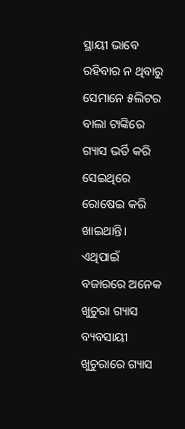ସ୍ଥାୟୀ ଭାବେ ରହିବାର ନ ଥିବାରୁ ସେମାନେ ୫ଲିଟର ବାଲା ଟାଙ୍କିରେ ଗ୍ୟାସ ଭର୍ତି କରି ସେଇଥିରେ ରୋଷେଇ କରି ଖାଇଥାନ୍ତି। ଏଥିପାଇଁ ବଜାରରେ ଅନେକ ଖୁଚୁରା ଗ୍ୟାସ ବ୍ୟବସାୟୀ ଖୁଚୁରାରେ ଗ୍ୟାସ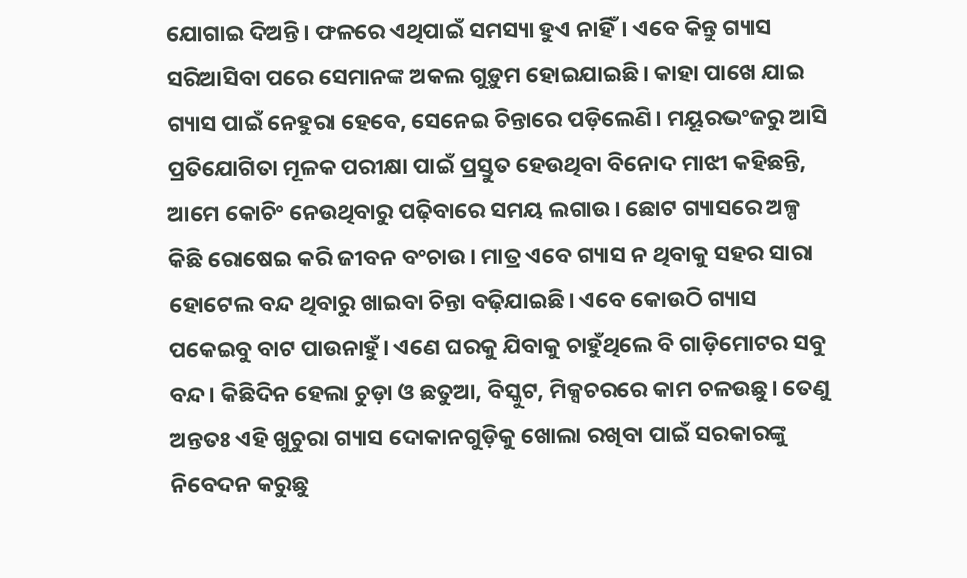ଯୋଗାଇ ଦିଅନ୍ତି। ଫଳରେ ଏଥିପାଇଁ ସମସ୍ୟା ହୁଏ ନାହିଁ। ଏବେ କିନ୍ତୁ ଗ୍ୟାସ ସରିଆସିବା ପରେ ସେମାନଙ୍କ ଅକଲ ଗୁଡ଼ୁମ ହୋଇଯାଇଛି। କାହା ପାଖେ ଯାଇ ଗ୍ୟାସ ପାଇଁ ନେହୁରା ହେବେ, ସେନେଇ ଚିନ୍ତାରେ ପଡ଼ିଲେଣି। ମୟୂରଭଂଜରୁ ଆସି ପ୍ରତିଯୋଗିତା ମୂଳକ ପରୀକ୍ଷା ପାଇଁ ପ୍ରସ୍ତୁତ ହେଉଥିବା ବିନୋଦ ମାଝୀ କହିଛନ୍ତି, ଆମେ କୋଚିଂ ନେଉଥିବାରୁ ପଢ଼ିବାରେ ସମୟ ଲଗାଉ। ଛୋଟ ଗ୍ୟାସରେ ଅଳ୍ପ କିଛି ରୋଷେଇ କରି ଜୀବନ ବଂଚାଉ। ମାତ୍ର ଏବେ ଗ୍ୟାସ ନ ଥିବାକୁ ସହର ସାରା ହୋଟେଲ ବନ୍ଦ ଥିବାରୁ ଖାଇବା ଚିନ୍ତା ବଢ଼ିଯାଇଛି। ଏବେ କୋଉଠି ଗ୍ୟାସ ପକେଇବୁ ବାଟ ପାଉନାହୁଁ। ଏଣେ ଘରକୁ ଯିବାକୁ ଚାହୁଁଥିଲେ ବି ଗାଡ଼ିମୋଟର ସବୁ ବନ୍ଦ। କିଛିଦିନ ହେଲା ଚୁଡ଼ା ଓ ଛତୁଆ, ବିସ୍କୁଟ, ମିକ୍ସଚରରେ କାମ ଚଳଉଛୁ। ତେଣୁ ଅନ୍ତତଃ ଏହି ଖୁଚୁରା ଗ୍ୟାସ ଦୋକାନଗୁଡ଼ିକୁ ଖୋଲା ରଖିବା ପାଇଁ ସରକାରଙ୍କୁ ନିବେଦନ କରୁଛୁ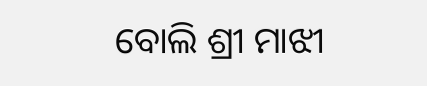ବୋଲି ଶ୍ରୀ ମାଝୀ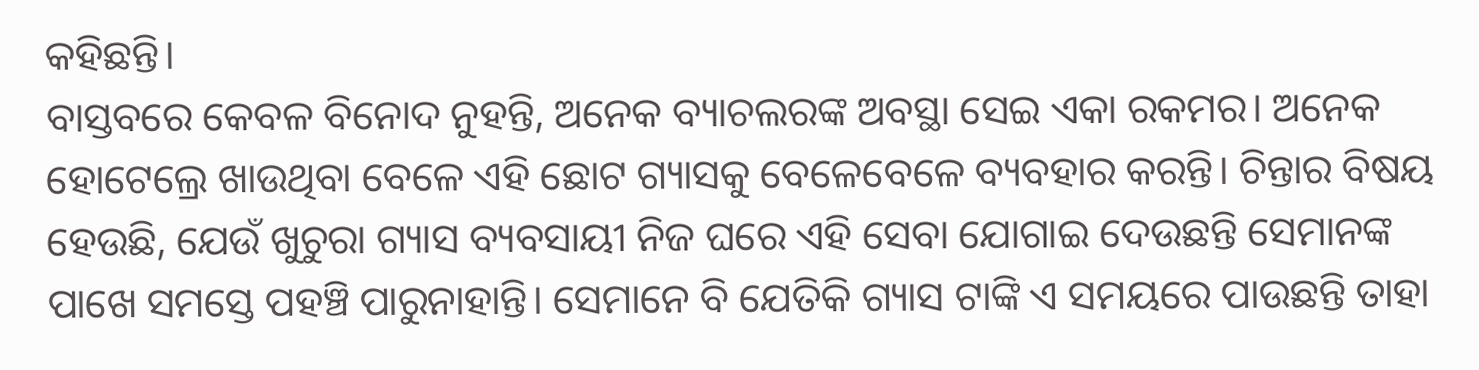କହିଛନ୍ତି।
ବାସ୍ତବରେ କେବଳ ବିନୋଦ ନୁହନ୍ତି, ଅନେକ ବ୍ୟାଚଲରଙ୍କ ଅବସ୍ଥା ସେଇ ଏକା ରକମର। ଅନେକ ହୋଟେଲ୍ରେ ଖାଉଥିବା ବେଳେ ଏହି ଛୋଟ ଗ୍ୟାସକୁ ବେଳେବେଳେ ବ୍ୟବହାର କରନ୍ତି। ଚିନ୍ତାର ବିଷୟ ହେଉଛି, ଯେଉଁ ଖୁଚୁରା ଗ୍ୟାସ ବ୍ୟବସାୟୀ ନିଜ ଘରେ ଏହି ସେବା ଯୋଗାଇ ଦେଉଛନ୍ତି ସେମାନଙ୍କ ପାଖେ ସମସ୍ତେ ପହଞ୍ଚି ପାରୁନାହାନ୍ତି। ସେମାନେ ବି ଯେତିକି ଗ୍ୟାସ ଟାଙ୍କି ଏ ସମୟରେ ପାଉଛନ୍ତି ତାହା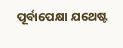ପୂର୍ବାପେକ୍ଷା ଯଥେଷ୍ଟ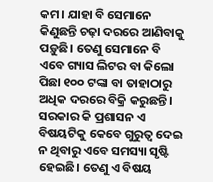କମ। ଯାହା ବି ସେମାନେ କିଣୁଛନ୍ତି ଚଢ଼ା ଦରରେ ଆଣିବାକୁ ପଡ଼ୁଛି। ତେଣୁ ସେମାନେ ବି ଏବେ ଗ୍ୟାସ ଲିଟର ବା କିଲୋ ପିଛା ୧୦୦ ଟଙ୍କା ବା ତାହାଠାରୁ ଅଧିକ ଦରରେ ବିକ୍ରି କରୁଛନ୍ତି। ସରକାର କି ପ୍ରଶାସନ ଏ ବିଷୟଟିକୁ କେବେ ଗୁରୁତ୍ବ ଦେଇ ନ ଥିବାରୁ ଏବେ ସମସ୍ୟା ସୃଷ୍ଟି ହେଇଛି। ତେଣୁ ଏ ବିଷୟ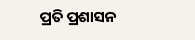ପ୍ରତି ପ୍ରଶାସନ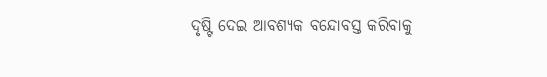ଦୃଷ୍ଟି ଦେଇ ଆବଶ୍ୟକ ବନ୍ଦୋବସ୍ତ କରିବାକୁ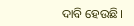ଦାବି ହେଉଛି।